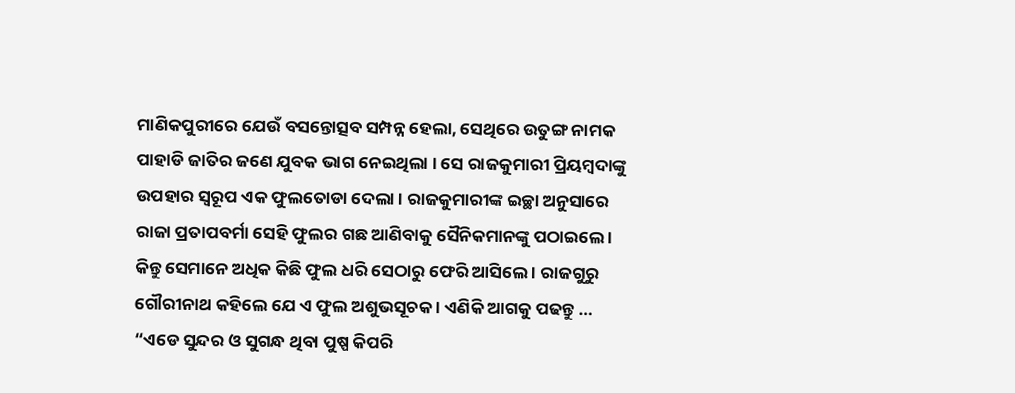ମାଣିକପୁରୀରେ ଯେଉଁ ବସନ୍ତୋତ୍ସବ ସମ୍ପନ୍ନ ହେଲା, ସେଥିରେ ଉତୁଙ୍ଗ ନାମକ ପାହାଡି ଜାତିର ଜଣେ ଯୁବକ ଭାଗ ନେଇଥିଲା । ସେ ରାଜକୁମାରୀ ପ୍ରିୟମ୍ବଦାଙ୍କୁ ଉପହାର ସ୍ୱରୂପ ଏକ ଫୁଲତୋଡା ଦେଲା । ରାଜକୁମାରୀଙ୍କ ଇଚ୍ଛା ଅନୁସାରେ ରାଜା ପ୍ରତାପବର୍ମା ସେହି ଫୁଲର ଗଛ ଆଣିବାକୁ ସୈନିକମାନଙ୍କୁ ପଠାଇଲେ । କିନ୍ତୁ ସେମାନେ ଅଧିକ କିଛି ଫୁଲ ଧରି ସେଠାରୁ ଫେରି ଆସିଲେ । ରାଜଗୁରୁ ଗୌରୀନାଥ କହିଲେ ଯେ ଏ ଫୁଲ ଅଶୁଭସୂଚକ । ଏଣିକି ଆଗକୁ ପଢନ୍ତୁ …
“ଏଡେ ସୁନ୍ଦର ଓ ସୁଗନ୍ଧ ଥିବା ପୁଷ୍ପ କିପରି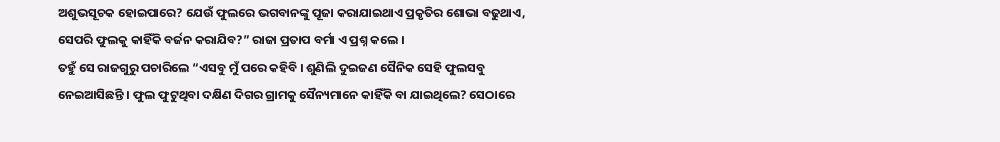ଅଶୁଭସୂଚକ ହୋଇପାରେ? ଯେଉଁ ଫୁଲରେ ଭଗବାନଙ୍କୁ ପୂଜା କରାଯାଇଥାଏ ପ୍ରକୃତିର ଶୋଭା ବଢୁଥାଏ, ସେପରି ଫୁଲକୁ କାହିଁକି ବର୍ଜନ କରାଯିବ?” ରାଜା ପ୍ରତାପ ବର୍ମା ଏ ପ୍ରଶ୍ନ କଲେ ।
ତହୁଁ ସେ ରାଜଗୁରୁ ପଚାରିଲେ “ଏସବୁ ମୁଁ ପରେ କହିବି । ଶୁଣିଲି ଦୁଇଜଣ ସୈନିକ ସେହି ଫୁଲସବୁ ନେଇଆସିଛନ୍ତି । ଫୁଲ ଫୁଟୁଥିବା ଦକ୍ଷିଣ ଦିଗର ଗ୍ରାମକୁ ସୈନ୍ୟମାନେ କାହିଁକି ବା ଯାଇଥିଲେ? ସେଠାରେ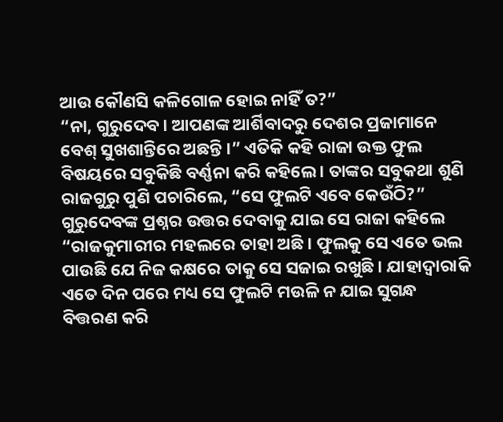ଆଉ କୌଣସି କଳିଗୋଳ ହୋଇ ନାହିଁ ତ?”
“ନା, ଗୁରୁଦେବ । ଆପଣଙ୍କ ଆର୍ଶିବାଦରୁ ଦେଶର ପ୍ରଜାମାନେ ବେଶ୍ ସୁଖଶାନ୍ତିରେ ଅଛନ୍ତି ।” ଏତିକି କହି ରାଜା ଉକ୍ତ ଫୁଲ ବିଷୟରେ ସବୁକିଛି ବର୍ଣ୍ଣନା କରି କହିଲେ । ତାଙ୍କର ସବୁକଥା ଶୁଣି ରାଜଗୁରୁ ପୁଣି ପଚାରିଲେ, “ସେ ଫୁଲଟି ଏବେ କେଉଁଠି?”
ଗୁରୁଦେବଙ୍କ ପ୍ରଶ୍ନର ଉତ୍ତର ଦେବାକୁ ଯାଇ ସେ ରାଜା କହିଲେ “ରାଜକୁମାରୀର ମହଲରେ ତାହା ଅଛି । ଫୁଲକୁ ସେ ଏତେ ଭଲ ପାଉଛି ଯେ ନିଜ କକ୍ଷରେ ତାକୁ ସେ ସଜାଇ ରଖୁଛି । ଯାହାଦ୍ୱାରାକି ଏତେ ଦିନ ପରେ ମଧ୍ୟ ସେ ଫୁଲଟି ମଉଳି ନ ଯାଇ ସୁଗନ୍ଧ ବିତ୍ତରଣ କରି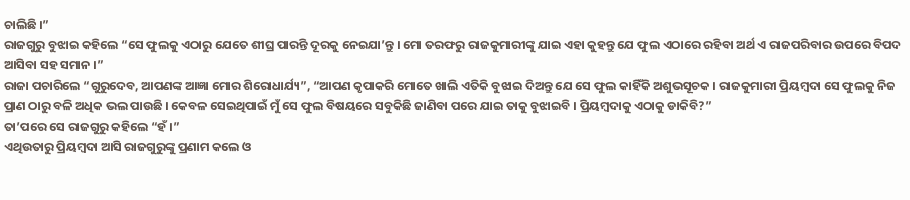ଚାଲିଛି ।”
ରାଜଗୁରୁ ବୁଝାଇ କହିଲେ “ସେ ଫୁଲକୁ ଏଠାରୁ ଯେତେ ଶୀଘ୍ର ପାରନ୍ତି ଦୂରକୁ ନେଇଯା’ନ୍ତୁ । ମୋ ତରଫରୁ ରାଜକୁମାରୀଙ୍କୁ ଯାଇ ଏହା କୁହନ୍ତୁ ଯେ ଫୁଲ ଏଠାରେ ରହିବା ଅର୍ଥ ଏ ରାଜପରିବାର ଉପରେ ବିପଦ ଆସିବା ସହ ସମାନ ।”
ରାଜା ପଚାରିଲେ “ଗୁରୁଦେବ, ଆପଣଙ୍କ ଆଜ୍ଞା ମୋର ଶିରୋଧାର୍ଯ୍ୟ”, “ଆପଣ କୃପାକରି ମୋତେ ଖାଲି ଏତିକି ବୁଝାଇ ଦିଅନ୍ତୁ ଯେ ସେ ଫୁଲ କାହିଁକି ଅଶୁଭସୂଚକ । ରାଜକୁମାରୀ ପ୍ରିୟମ୍ବଦା ସେ ଫୁଲକୁ ନିଜ ପ୍ରାଣ ଠାରୁ ବଳି ଅଧିକ ଭଲ ପାଉଛି । କେବଳ ସେଇଥିପାଇଁ ମୁଁ ସେ ଫୁଲ ବିଷୟରେ ସବୁକିଛି ଜାଣିବା ପରେ ଯାଇ ତାକୁ ବୁଝାଇବି । ପ୍ରିୟମ୍ବଦାକୁ ଏଠାକୁ ଡାକିବି?”
ତା’ପରେ ସେ ରାଜଗୁରୁ କହିଲେ “ହଁ ।”
ଏଥିଉତାରୁ ପ୍ରିୟମ୍ବଦା ଆସି ରାଜଗୁରୁଙ୍କୁ ପ୍ରଣାମ କଲେ ଓ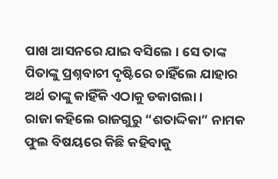ପାଖ ଆସନରେ ଯାଇ ବସିଲେ । ସେ ତାଙ୍କ ପିତାଙ୍କୁ ପ୍ରଶ୍ନବାଚୀ ଦୃଷ୍ଟିରେ ଚାହିଁଲେ ଯାହାର ଅର୍ଥ ତାଙ୍କୁ କାହିଁକି ଏଠାକୁ ଡକାଗଲା ।
ରାଜା କହିଲେ ରାଜଗୁରୁ “ଶତାଦ୍ଦିକା” ନାମକ ଫୁଲ ବିଷୟରେ କିଛି କହିବାକୁ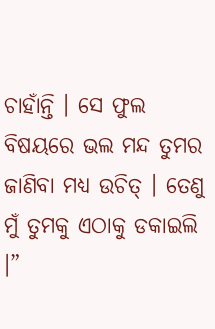ଚାହାଁନ୍ତି । ସେ ଫୁଲ ବିଷୟରେ ଭଲ ମନ୍ଦ ତୁମର ଜାଣିବା ମଧ୍ୟ ଉଚିତ୍ । ତେଣୁ ମୁଁ ତୁମକୁ ଏଠାକୁ ଡକାଇଲି ।”